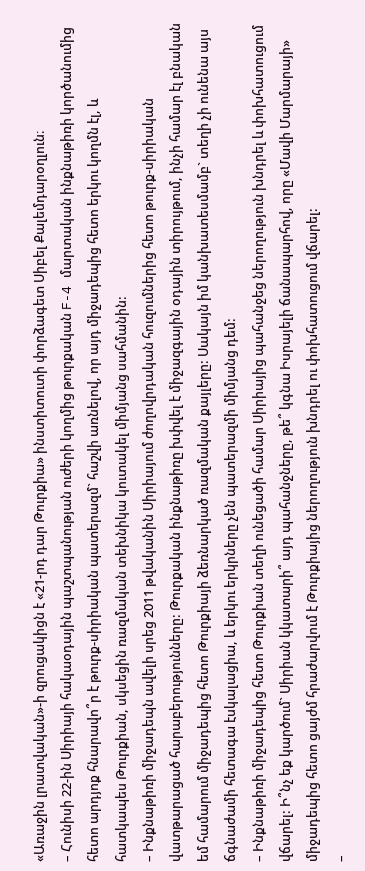«Առաջին լրատվական»-ի զրուցակիցն է «21-րդ դար Թուրքիա» ինստիտուտի փորձագետ Սիբել Քալեմդարօղլուն։
– Հունիսի 22-ին Սիրիայի հակաօդային պաշտպանության ուժերի կողմից թուրքական F-4 մարտական ինքնաթիռի կործանումից հետո արդյոք հնարավո՞ր է թուրք-սիրիական պատերազմ` հաշվի առնելով, որ այդ միջադեպից հետո երկու կողմն էլ, և հատկապես Թուրքիան, սկսեցին ռազմական տեխնիկա կուտակել միմյանց սահմանին:
– Ինքնաթիռի միջադեպն ավելի սրեց 2011 թվականին Սիրիայում ժողովրդական հուզումներից հետո թուրք-սիրիական վատթարացած հարաբերությունները: Թուրքական ինքնաթիռը խփվել է միջազգային օդային տիրույթում, ինչի համար էլ բնական եմ համարում միջադեպից հետո Թուրքիայի ձեռնարկած ռազմական քայլերը: Սակայն իմ կանխատեսմամբ` տեղի չի ունենա այս ճգնաժամի հետագա էսկալացիա, և երկու երկրները չեն պատերազմի միմյանց դեմ:
– Ինքնաթիռի միջադեպից հետո Թուրքիան տեղի ունեցածի համար Սիրիայից պահանջեց ներողություն խնդրել և փոխհատուցում վճարել: Ի՞նչ եք կարծում` Սիրիան կկատարի՞ այդ պահանջները, թե՞ կգնա Իսրայելի ճանապարհով, որը «Մավի Մարմարայի» միջադեպից հետո ցայժմ հրաժարվում է Թուրքիայից ներողություն խնդրել ու փոխհատուցում վճարել:
–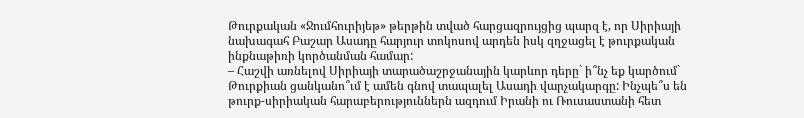Թուրքական «Ջումհուրիյեթ» թերթին տված հարցազրույցից պարզ է, որ Սիրիայի նախագահ Բաշար Ասադը հարյուր տոկոսով արդեն իսկ զղջացել է թուրքական ինքնաթիռի կործանման համար:
– Հաշվի առնելով Սիրիայի տարածաշրջանային կարևոր դերը` ի՞նչ եք կարծում` Թուրքիան ցանկանո՞ւմ է ամեն գնով տապալել Ասադի վարչակարգը: Ինչպե՞ս են թուրք-սիրիական հարաբերություններն ազդում Իրանի ու Ռուսաստանի հետ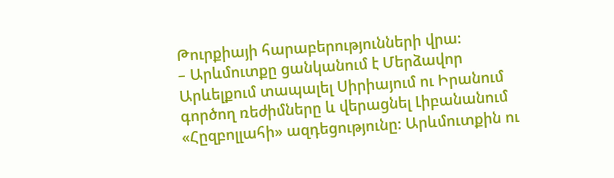Թուրքիայի հարաբերությունների վրա:
– Արևմուտքը ցանկանում է Մերձավոր Արևելքում տապալել Սիրիայում ու Իրանում գործող ռեժիմները և վերացնել Լիբանանում «Հըզբոլլահի» ազդեցությունը: Արևմուտքին ու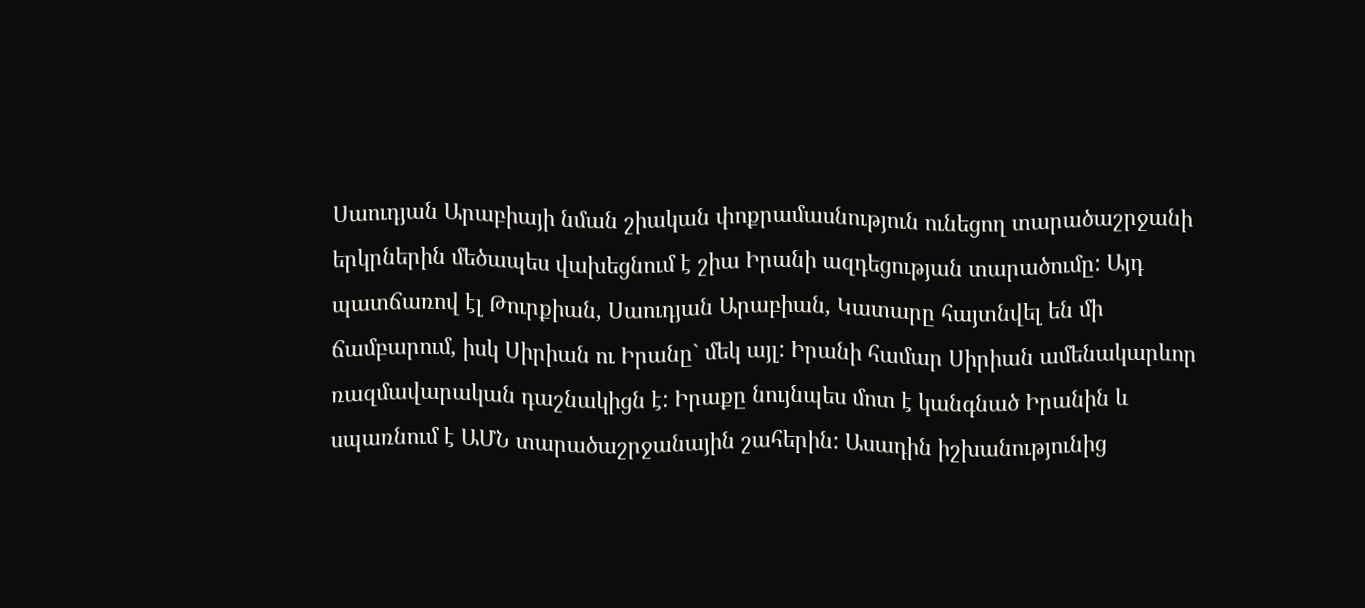Սաուդյան Արաբիայի նման շիական փոքրամասնություն ունեցող տարածաշրջանի երկրներին մեծապես վախեցնում է շիա Իրանի ազդեցության տարածումը: Այդ պատճառով էլ Թուրքիան, Սաուդյան Արաբիան, Կատարը հայտնվել են մի ճամբարում, իսկ Սիրիան ու Իրանը` մեկ այլ: Իրանի համար Սիրիան ամենակարևոր ռազմավարական դաշնակիցն է: Իրաքը նույնպես մոտ է կանգնած Իրանին և սպառնում է ԱՄՆ տարածաշրջանային շահերին: Ասադին իշխանությունից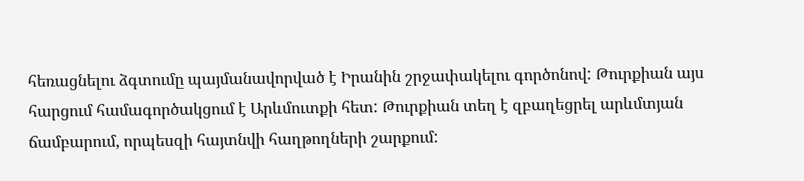հեռացնելու ձգտումը պայմանավորված է Իրանին շրջափակելու գործոնով: Թուրքիան այս հարցում համագործակցում է Արևմուտքի հետ: Թուրքիան տեղ է զբաղեցրել արևմտյան ճամբարում, որպեսզի հայտնվի հաղթողների շարքում: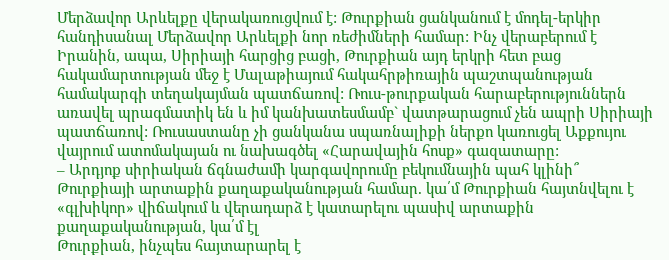Մերձավոր Արևելքը վերակառուցվում է: Թուրքիան ցանկանում է մոդել-երկիր հանդիսանալ Մերձավոր Արևելքի նոր ռեժիմների համար: Ինչ վերաբերում է Իրանին, ապա, Սիրիայի հարցից բացի, Թուրքիան այդ երկրի հետ բաց հակամարտության մեջ է Մալաթիայում հակահրթիռային պաշտպանության համակարգի տեղակայման պատճառով: Ռուս-թուրքական հարաբերություններն առավել պրագմատիկ են և իմ կանխատեսմամբ` վատթարացում չեն ապրի Սիրիայի պատճառով: Ռուսաստանը չի ցանկանա սպառնալիքի ներքո կառուցել Աքքույու վայրում ատոմակայան ու նախագծել «Հարավային հոսք» գազատարը:
– Արդյոք սիրիական ճգնաժամի կարգավորումը բեկումնային պահ կլինի՞ Թուրքիայի արտաքին քաղաքականության համար. կա՛մ Թուրքիան հայտնվելու է «գլխիկոր» վիճակում և վերադարձ է կատարելու պասիվ արտաքին քաղաքականության, կա՛մ էլ
Թուրքիան, ինչպես հայտարարել է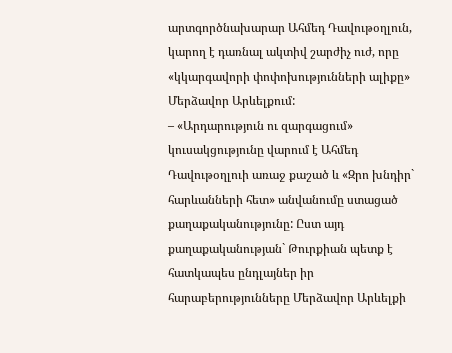արտգործնախարար Ահմեդ Դավութօղլուն, կարող է դառնալ ակտիվ շարժիչ ուժ, որը «կկարգավորի փոփոխությունների ալիքը» Մերձավոր Արևելքում:
– «Արդարություն ու զարգացում» կուսակցությունը վարում է Ահմեդ Դավութօղլուի առաջ քաշած և «Զրո խնդիր` հարևանների հետ» անվանումը ստացած քաղաքականությունը: Ըստ այդ քաղաքականության` Թուրքիան պետք է հատկապես ընդլայներ իր հարաբերությունները Մերձավոր Արևելքի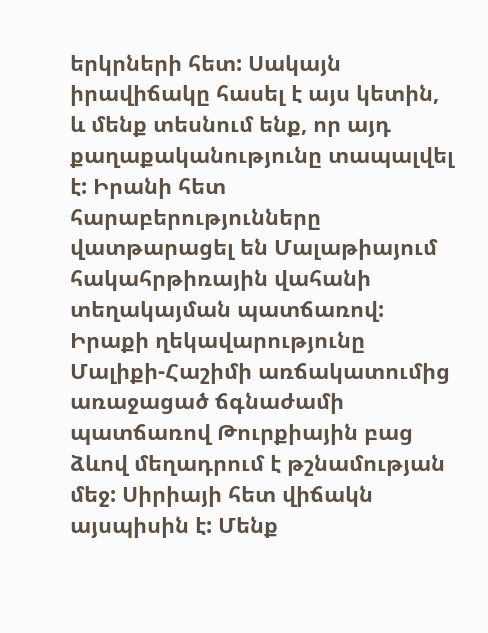երկրների հետ: Սակայն իրավիճակը հասել է այս կետին, և մենք տեսնում ենք, որ այդ քաղաքականությունը տապալվել է: Իրանի հետ հարաբերությունները վատթարացել են Մալաթիայում հակահրթիռային վահանի տեղակայման պատճառով: Իրաքի ղեկավարությունը Մալիքի-Հաշիմի առճակատումից առաջացած ճգնաժամի պատճառով Թուրքիային բաց ձևով մեղադրում է թշնամության մեջ: Սիրիայի հետ վիճակն այսպիսին է: Մենք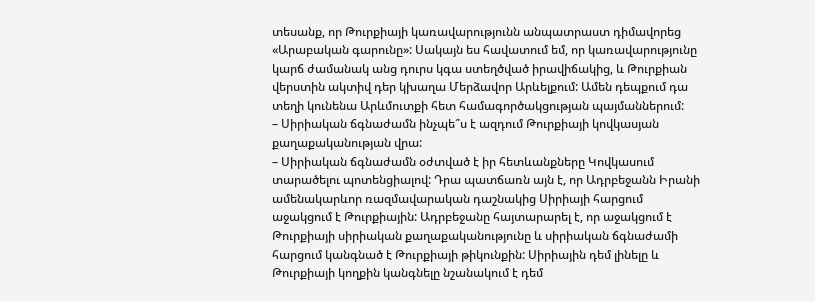տեսանք, որ Թուրքիայի կառավարությունն անպատրաստ դիմավորեց «Արաբական գարունը»: Սակայն ես հավատում եմ, որ կառավարությունը կարճ ժամանակ անց դուրս կգա ստեղծված իրավիճակից, և Թուրքիան վերստին ակտիվ դեր կխաղա Մերձավոր Արևելքում: Ամեն դեպքում դա տեղի կունենա Արևմուտքի հետ համագործակցության պայմաններում:
– Սիրիական ճգնաժամն ինչպե՞ս է ազդում Թուրքիայի կովկասյան քաղաքականության վրա:
– Սիրիական ճգնաժամն օժտված է իր հետևանքները Կովկասում տարածելու պոտենցիալով: Դրա պատճառն այն է, որ Ադրբեջանն Իրանի ամենակարևոր ռազմավարական դաշնակից Սիրիայի հարցում աջակցում է Թուրքիային: Ադրբեջանը հայտարարել է, որ աջակցում է Թուրքիայի սիրիական քաղաքականությունը և սիրիական ճգնաժամի հարցում կանգնած է Թուրքիայի թիկունքին: Սիրիային դեմ լինելը և Թուրքիայի կողքին կանգնելը նշանակում է դեմ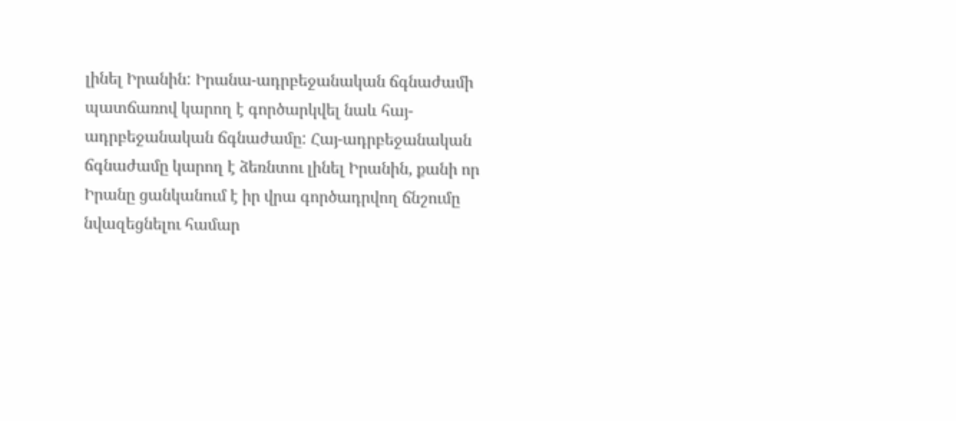լինել Իրանին: Իրանա-ադրբեջանական ճգնաժամի պատճառով կարող է գործարկվել նաև հայ-ադրբեջանական ճգնաժամը: Հայ-ադրբեջանական ճգնաժամը կարող է ձեռնտու լինել Իրանին, քանի որ Իրանը ցանկանում է իր վրա գործադրվող ճնշումը նվազեցնելու համար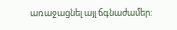առաջացնել այլ ճգնաժամեր: